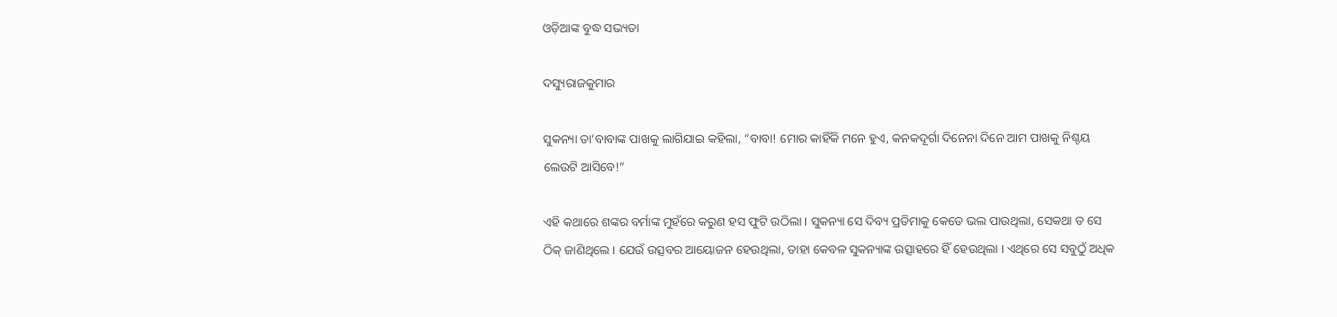ଓଡ଼ିଆଙ୍କ ବୁଦ୍ଧ ସଭ୍ୟତା

ଦସ୍ୟୁରାଜକୁମାର

ସୁକନ୍ୟା ତା’ବାବାଙ୍କ ପାଖକୁ ଲାଗିଯାଇ କହିଲା, “ବାବା! ମୋର କାହିଁକି ମନେ ହୁଏ, କନକଦୂର୍ଗା ଦିନେନା ଦିନେ ଆମ ପାଖକୁ ନିଶ୍ଚୟ ଲେଉଟି ଆସିବେ!”

ଏହି କଥାରେ ଶଙ୍କର ବର୍ମାଙ୍କ ମୁହଁରେ କରୁଣ ହସ ଫୁଟି ଉଠିଲା । ସୁକନ୍ୟା ସେ ଦିବ୍ୟ ପ୍ରତିମାକୁ କେଡେ ଭଲ ପାଉଥିଲା, ସେକଥା ତ ସେ ଠିକ୍ ଜାଣିଥିଲେ । ଯେଉଁ ଉତ୍ସବର ଆୟୋଜନ ହେଉଥିଲା, ତାହା କେବଳ ସୁକନ୍ୟାଙ୍କ ଉତ୍ସାହରେ ହିଁ ହେଉଥିଲା । ଏଥିରେ ସେ ସବୁଠୁଁ ଅଧିକ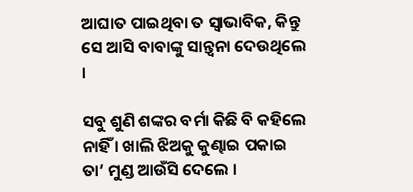ଆଘାତ ପାଇଥିବା ତ ସ୍ୱାଭାବିକ, କିନ୍ତୁ ସେ ଆସି ବାବାଙ୍କୁ ସାନ୍ତ୍ୱନା ଦେଉଥିଲେ ।

ସବୁ ଶୁଣି ଶଙ୍କର ବର୍ମା କିଛି ବି କହିଲେ ନାହିଁ । ଖାଲି ଝିଅକୁ କୁଣ୍ଢାଇ ପକାଇ ତା’ ମୁଣ୍ଡ ଆଉଁସି ଦେଲେ ।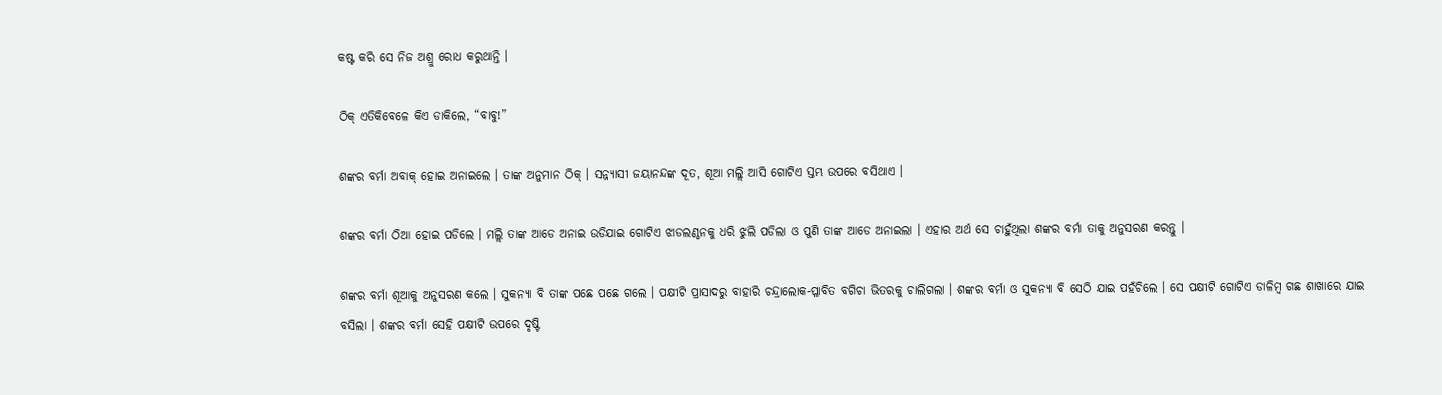କଷ୍ଟ କରି ସେ ନିଜ ଅଶ୍ରୁ ରୋଧ କରୁଥାନ୍ତି ।

ଠିକ୍ ଏତିକିବେଳେ କିଏ ଡାକିଲେ, “ବାବୁ!”

ଶଙ୍କର ବର୍ମା ଅବାକ୍ ହୋଇ ଅନାଇଲେ । ତାଙ୍କ ଅନୁମାନ ଠିକ୍ । ସନ୍ନ୍ୟାସୀ ଜୟାନନ୍ଦଙ୍କ ଦୂତ, ଶୂଆ ମଲ୍ଲି ଆସି ଗୋଟିଏ ସ୍ତମ୍ଭ ଉପରେ ବସିଥାଏ ।

ଶଙ୍କର ବର୍ମା ଠିଆ ହୋଇ ପଡିଲେ । ମଲ୍ଲି ତାଙ୍କ ଆଡେ ଅନାଇ ଉଡିଯାଇ ଗୋଟିଏ ଝାଡଲଣ୍ଠନକୁ ଧରି ଝୁଲି ପଡିଲା ଓ ପୁଣି ତାଙ୍କ ଆଡେ ଅନାଇଲା । ଏହାର ଅର୍ଥ ସେ ଚାହୁଁଥିଲା ଶଙ୍କର ବର୍ମା ତାକୁ ଅନୁସରଣ କରନ୍ତୁ ।

ଶଙ୍କର ବର୍ମା ଶୂଆକୁ ଅନୁସରଣ କଲେ । ସୁକନ୍ୟା ବି ତାଙ୍କ ପଛେ ପଛେ ଗଲେ । ପକ୍ଷୀଟି ପ୍ରାସାଦରୁ ବାହାରି ଚନ୍ଦ୍ରାଲୋକ-ପ୍ଳାବିତ ବଗିଚା ଭିତରକୁ ଚାଲିଗଲା । ଶଙ୍କର ବର୍ମା ଓ ସୁକନ୍ୟା ବି ସେଠି ଯାଇ ପହଁଚିଲେ । ସେ ପକ୍ଷୀଟି ଗୋଟିଏ ଡାଳିମ୍ବ ଗଛ ଶାଖାରେ ଯାଇ ବସିଲା । ଶଙ୍କର ବର୍ମା ସେହି ପକ୍ଷୀଟି ଉପରେ ଦୃଷ୍ଟି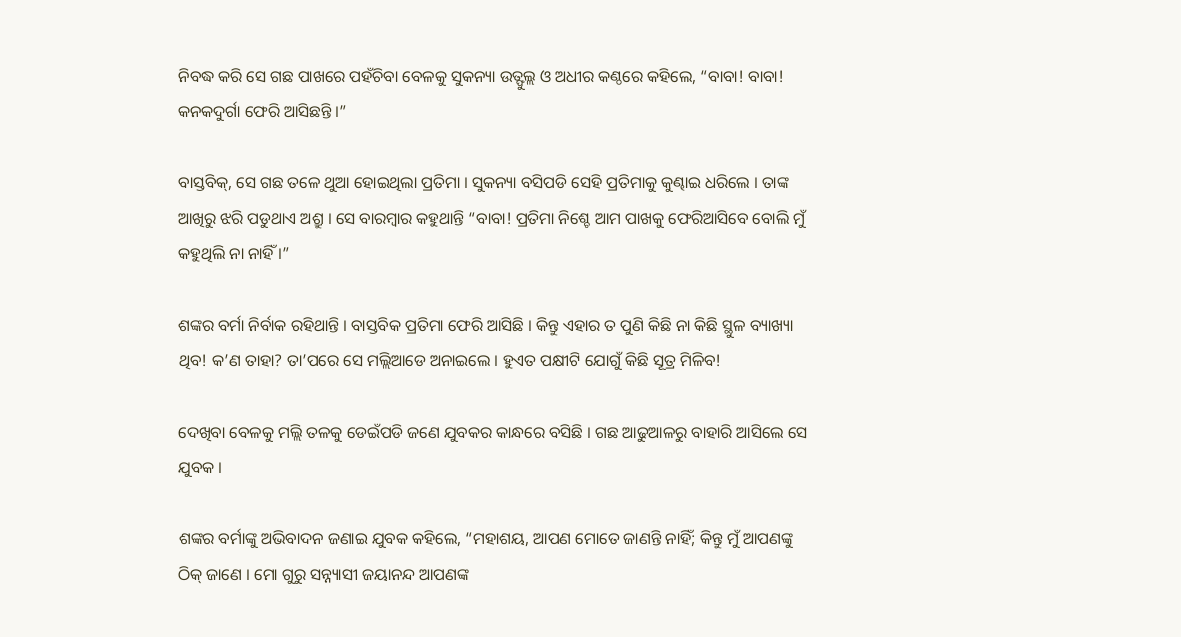ନିବଦ୍ଧ କରି ସେ ଗଛ ପାଖରେ ପହଁଚିବା ବେଳକୁ ସୁକନ୍ୟା ଉତ୍ଫୁଲ୍ଲ ଓ ଅଧୀର କଣ୍ଠରେ କହିଲେ, “ବାବା! ବାବା! କନକଦୁର୍ଗା ଫେରି ଆସିଛନ୍ତି ।”

ବାସ୍ତବିକ୍, ସେ ଗଛ ତଳେ ଥୁଆ ହୋଇଥିଲା ପ୍ରତିମା । ସୁକନ୍ୟା ବସିପଡି ସେହି ପ୍ରତିମାକୁ କୁଣ୍ଢାଇ ଧରିଲେ । ତାଙ୍କ ଆଖିରୁ ଝରି ପଡୁଥାଏ ଅଶ୍ରୁ । ସେ ବାରମ୍ବାର କହୁଥାନ୍ତି “ବାବା! ପ୍ରତିମା ନିଶ୍ଚେ ଆମ ପାଖକୁ ଫେରିଆସିବେ ବୋଲି ମୁଁ କହୁଥିଲି ନା ନାହିଁ ।”

ଶଙ୍କର ବର୍ମା ନିର୍ବାକ ରହିଥାନ୍ତି । ବାସ୍ତବିକ ପ୍ରତିମା ଫେରି ଆସିଛି । କିନ୍ତୁ ଏହାର ତ ପୁଣି କିଛି ନା କିଛି ସ୍ଥୁଳ ବ୍ୟାଖ୍ୟା ଥିବ! କ’ଣ ତାହା? ତା’ପରେ ସେ ମଲ୍ଲିଆଡେ ଅନାଇଲେ । ହୁଏତ ପକ୍ଷୀଟି ଯୋଗୁଁ କିଛି ସୂତ୍ର ମିଳିବ!

ଦେଖିବା ବେଳକୁ ମଲ୍ଲି ତଳକୁ ଡେଇଁପଡି ଜଣେ ଯୁବକର କାନ୍ଧରେ ବସିଛି । ଗଛ ଆଢୁଆଳରୁ ବାହାରି ଆସିଲେ ସେ ଯୁବକ ।

ଶଙ୍କର ବର୍ମାଙ୍କୁ ଅଭିବାଦନ ଜଣାଇ ଯୁବକ କହିଲେ, “ମହାଶୟ, ଆପଣ ମୋତେ ଜାଣନ୍ତି ନାହିଁ; କିନ୍ତୁ ମୁଁ ଆପଣଙ୍କୁ ଠିକ୍ ଜାଣେ । ମୋ ଗୁରୁ ସନ୍ନ୍ୟାସୀ ଜୟାନନ୍ଦ ଆପଣଙ୍କ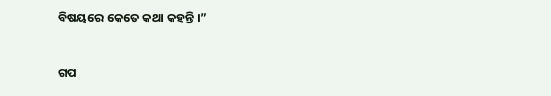ବିଷୟରେ କେତେ କଥା କହନ୍ତି ।”


ଗପ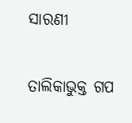ସାରଣୀ

ତାଲିକାଭୁକ୍ତ ଗପ